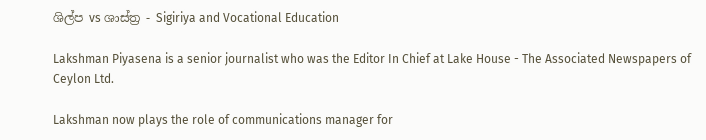ශිල්ප vs ශාස්ත්‍ර - Sigiriya and Vocational Education

Lakshman Piyasena is a senior journalist who was the Editor In Chief at Lake House - The Associated Newspapers of Ceylon Ltd.

Lakshman now plays the role of communications manager for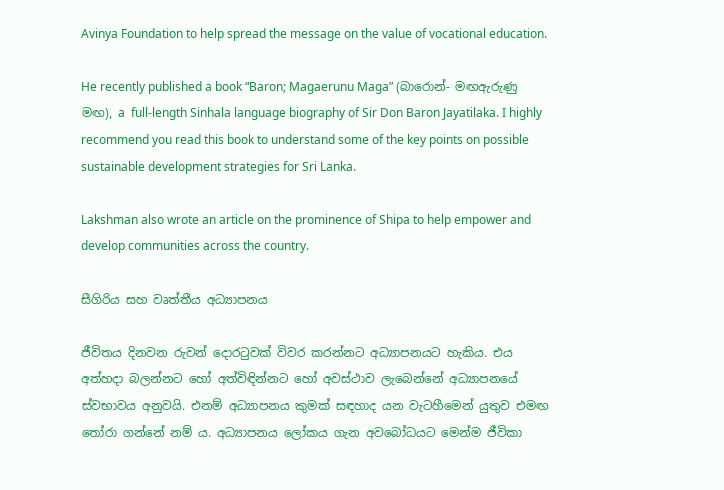Avinya Foundation to help spread the message on the value of vocational education.

He recently published a book “Baron; Magaerunu Maga” (බාරොන්- මඟඇරුණු මඟ), a  full-length Sinhala language biography of Sir Don Baron Jayatilaka. I highly recommend you read this book to understand some of the key points on possible sustainable development strategies for Sri Lanka.

Lakshman also wrote an article on the prominence of Shipa to help empower and develop communities across the country.

සීගිරිය සහ වෘත්තීය අධ්‍යාපනය

ජීවිතය දිනවන රුවන් දොරටුවක් විවර කරන්නට අධ්‍යාපනයට හැකිය. එය අත්හදා බලන්නට හෝ අත්විඳින්නට හෝ අවස්ථාව ලැබෙන්නේ අධ්‍යාපනයේ ස්වභාවය අනුවයි. එනම් අධ්‍යාපනය කුමක් සඳහාද යන වැටහීමෙන් යුතුව එමඟ තෝරා ගන්නේ නම් ය. අධ්‍යාපනය ලෝකය ගැන අවබෝධයට මෙන්ම ජීවිකා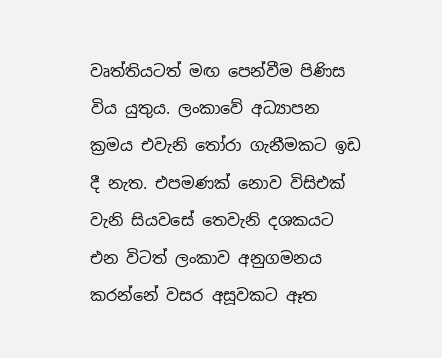වෘත්තියටත් මඟ පෙන්වීම පිණිස විය යුතුය. ලංකාවේ අධ්‍යාපන ක්‍රමය එවැනි තෝරා ගැනීමකට ඉඩ දී නැත. එපමණක් නොව විසිඑක් වැනි සියවසේ තෙවැනි දශකයට එන විටත් ලංකාව අනුගමනය කරන්නේ වසර අසූවකට ඈත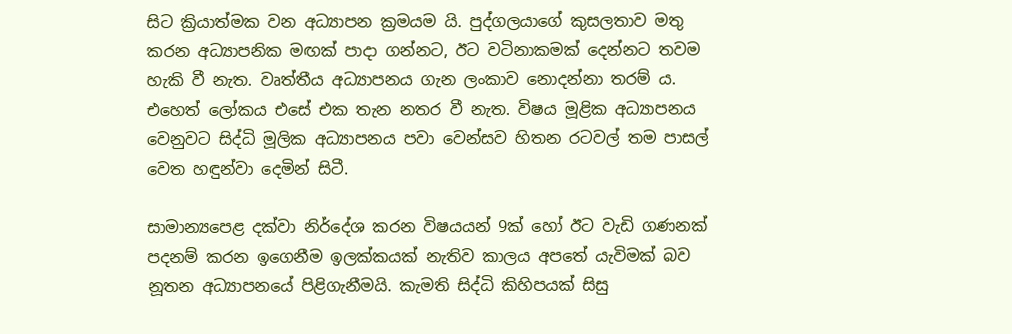සිට ක්‍රියාත්මක වන අධ්‍යාපන ක්‍රමයම යි. පුද්ගලයාගේ කුසලතාව මතු කරන අධ්‍යාපනික මඟක් පාදා ගන්නට, ඊට වටිනාකමක් දෙන්නට තවම හැකි වී නැත. වෘත්තීය අධ්‍යාපනය ගැන ලංකාව නොදන්නා තරම්‍ ය. එහෙත් ලෝකය එසේ එක තැන නතර වී නැත. විෂය මූළික අධ්‍යාපනය වෙනුවට සිද්ධි මූලික අධ්‍යාපනය පවා වෙන්සව හිතන රටවල් තම පාසල් වෙත හඳුන්වා දෙමින් සිටී.

සාමාන්‍යපෙළ දක්වා නිර්දේශ කරන විෂයයන් 9ක් හෝ ඊට වැඩි ගණනක් පදනම් කරන ඉගෙනීම ඉලක්කයක් නැතිව කාලය අපතේ යැවිමක් බව නූතන අධ්‍යාපනයේ පිළිගැනීමයි. කැමති සිද්ධි කිහිපයක් සිසු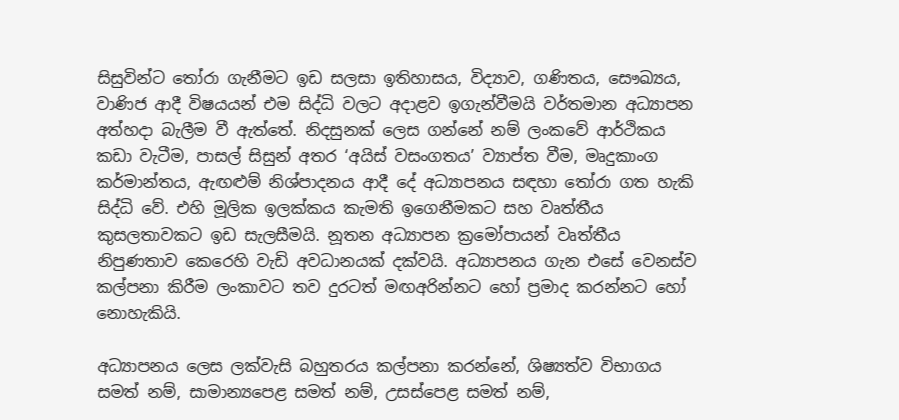සිසුවින්ට තෝරා ගැනීමට ඉඩ සලසා ඉතිහාසය, විද්‍යාව, ගණිතය, සෞඛ්‍යය, වාණිජ ආදී විෂයයන් එම සිද්ධි වලට අදාළව ඉගැන්වීමයි වර්තමාන අධ්‍යාපන අත්හදා බැලීම වී ඇත්තේ. නිදසුනක් ලෙස ගන්නේ නම් ලංකවේ ආර්ථිකය කඩා වැටීම, පාසල් සිසුන් අතර ‘අයිස් වසංගතය’ ව්‍යාප්ත වීම, මෘදුකාංග කර්මාන්තය, ඇඟළුම් නිශ්පාදනය ආදී දේ අධ්‍යාපනය සඳහා තෝරා ගත හැකි සිද්ධි වේ. එහි මූලික ඉලක්කය කැමති ඉගෙනීමකට සහ වෘත්තීය කුසලතාවකට ඉඩ සැලසීමයි. නූතන අධ්‍යාපන ක්‍රමෝපායන් වෘත්තීය නිපුණතාව කෙරෙහි වැඩි අවධානයක් දක්වයි. අධ්‍යාපනය ගැන එසේ වෙනස්ව කල්පනා කිරීම ලංකාවට තව දුරටත් මඟඅරින්නට හෝ ප්‍රමාද කරන්නට හෝ නොහැකියි.

අධ්‍යාපනය ලෙස ලක්වැසි බහුතරය කල්පනා කරන්නේ, ශිෂ්‍යත්ව විභාගය සමත් නම්, සාමාන්‍යපෙළ සමත් නම්, උසස්පෙළ සමත් නම්,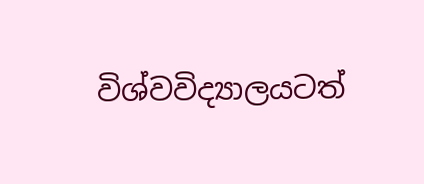විශ්වවිද්‍යාලයටත්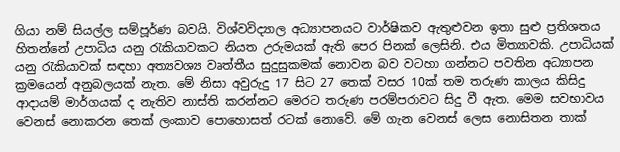ගියා නම් සියල්ල සම්පූර්ණ බවයි. විශ්වවිද්‍යාල අධ්‍යාපනයට වාර්ෂිකව ඇතුළුවන ඉතා සුළු ප්‍රතිශතය හිතන්නේ උපාධිය යනු රැකියාවකට නියත උරුමයක් ඇති පෙර පිනක් ලෙසිනි. එය මිත්‍යාවකි. උපාධියක් යනු රැකියාවක් සඳහා අත්‍යවශ්‍ය වෘත්තීය සුදුසුකමක් නොවන බව වටහා ගන්නට පවතින අධ්‍යාපන ක්‍රමයෙන් අනුබලයක් නැත. මේ නිසා අවුරුදු 17 සිට 27 තෙක් වසර 10ක් තම තරුණ කාලය කිසිදු ආදායම් මාර්ගයක් ද නැතිව නාස්ති කරන්නට මෙරට තරුණ පරම්පරාවට සිදු වී ඇත. මෙම සවභාවය වෙනස් නොකරන තෙක් ලංකාව පොහොසත් රටක් නොවේ. මේ ගැන වෙනස් ලෙස නොසිතන තාක්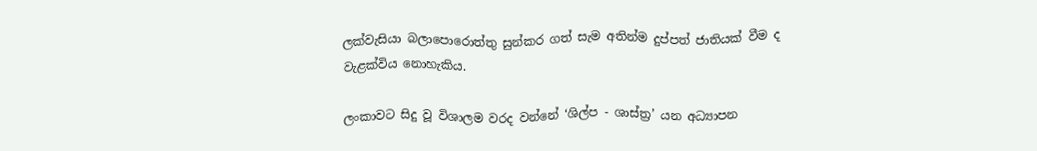ලක්වැසියා බලාපොරොත්තු සුන්කර ගත් සැම අතින්ම දුප්පත් ජාතියක් වීම ද වැළක්විය නොහැකිය.

ලංකාවට සිදු වූ විශාලම වරද වන්නේ ‘ශිල්ප - ශාස්ත්‍ර’ යන අධ්‍යාපන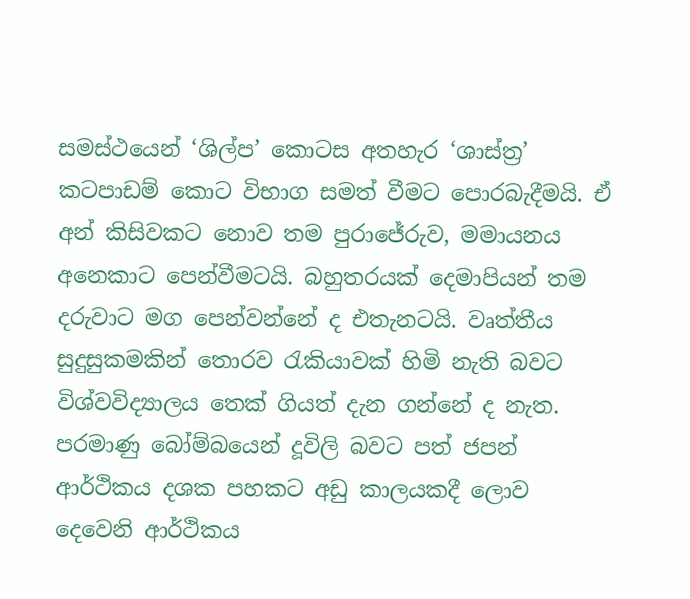සමස්ථයෙන් ‘ශිල්ප’ කොටස අතහැර ‘ශාස්ත්‍ර’ කටපාඩම් කොට විභාග සමත් වීමට පොරබැදීමයි. ඒ අන් කිසිවකට නොව තම පුරාජේරුව, මමායනය අනෙකාට පෙන්වීමටයි. බහුතරයක් දෙමාපියන් තම දරුවාට මග පෙන්වන්නේ ද එතැනටයි. වෘත්තීය සුදුසුකමකින් තොරව රැකියාවක් හිමි නැති බවට විශ්වවිද්‍යාලය තෙක් ගියත් දැන ගන්නේ ද නැත. පරමාණු බෝම්බයෙන් දූවිලි බවට පත් ජපන් ආර්ථිකය දශක පහකට අඩු කාලයකදී ලොව දෙවෙනි ආර්ථිකය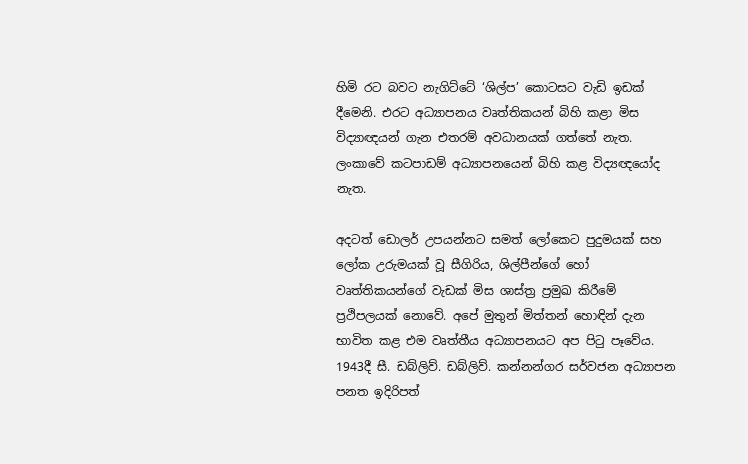හිමි රට බවට නැගිට්ටේ ‘ශිල්ප’ කොටසට වැඩි ඉඩක් දීමෙනි. එරට අධ්‍යාපනය වෘත්තිකයන් බිහි කළා මිස විද්‍යාඥයන් ගැන එතරම් අවධානයක් ගත්තේ නැත. ලංකාවේ කටපාඩම් අධ්‍යාපනයෙන් බිහි කළ විද්‍යඥයෝද නැත.

අදටත් ඩොලර් උපයන්නට සමත් ලෝකෙට පුදුමයක් සහ ලෝක උරුමයක් වූ සීගිරිය, ශිල්පීන්ගේ හෝ වෘත්තිකයන්ගේ වැඩක් මිස ශාස්ත්‍ර ප්‍රමුඛ කිරීමේ ප්‍රථිපලයක් නොවේ. අපේ මුතුන් මිත්තන් හොඳින් දැන භාවිත කළ එම වෘත්තීය අධ්‍යාපනයට අප පිටු පෑවේය. 1943දී සී. ඩබ්ලිව්. ඩබ්ලිව්. කන්නන්ගර සර්වජන අධ්‍යාපන පනත ඉදිරිපත්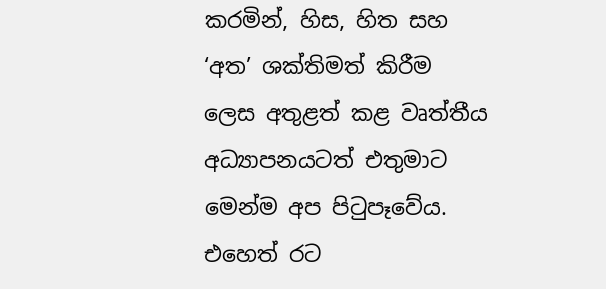කරමින්, හිස, හිත සහ ‘අත’ ශක්තිමත් කිරීම ලෙස අතුළත් කළ වෘත්තීය අධ්‍යාපනයටත් එතුමාට මෙන්ම අප පිටුපෑවේය. එහෙත් රට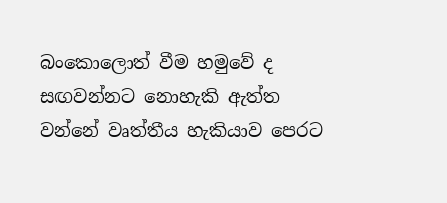බංකොලොත් වීම හමුවේ ද සඟවන්නට නොහැකි ඇත්ත වන්නේ වෘත්තීය හැකියාව පෙරට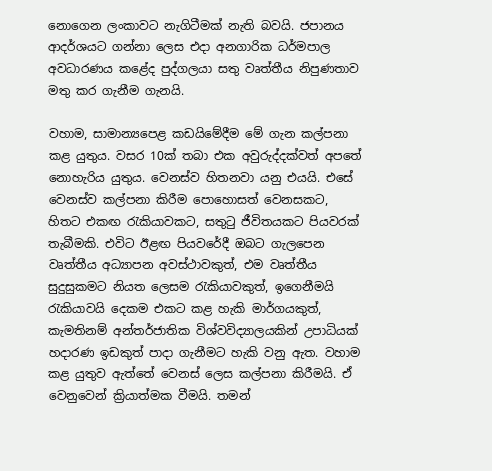නොගෙන ලංකාවට නැගිටීමක් නැති බවයි. ජපානය ආදර්ශයට ගන්නා ලෙස එදා අනගාරික ධර්මපාල අවධාරණය කළේද පුද්ගලයා සතු වෘත්තීය නිපුණතාව මතු කර ගැනීම ගැනයි.

වහාම, සාමාන්‍යපෙළ කඩයිමේදීම මේ ගැන කල්පනා කළ යුතුය. වසර 10ක් තබා එක අවුරුද්දක්වත් අපතේ නොහැරිය යුතුය. වෙනස්ව හිතනවා යනු එයයි. එසේ වෙනස්ව කල්පනා කිරීම පොහොසත් වෙනසකට, හිතට එකඟ රැකියාවකට, සතුටු ජීවිතයකට පියවරක් තැබීමකි. එවිට ඊළඟ පියවරේදී ඔබට ගැලපෙන වෘත්තීය අධ්‍යාපන අවස්ථාවකුත්, එම වෘත්තීය සුදුසුකමට නියත ලෙසම රැකියාවකුත්, ඉගෙනීමයි රැකියාවයි දෙකම එකට කළ හැකි මාර්ගයකුත්, කැමතිනම් අන්තර්ජාතික විශ්වවිද්‍යාලයකින් උපාධියක් හදාරණ ඉඩකුත් පාදා ගැනීමට හැකි වනු ඇත. වහාම කළ යුතුව ඇත්තේ වෙනස් ලෙස කල්පනා කිරීමයි. ඒ වෙනුවෙන් ක්‍රියාත්මක වීමයි. තමන්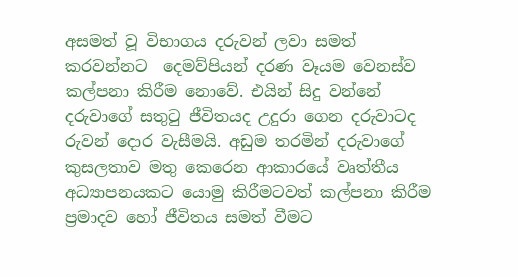අසමත් වූ විභාග‍ය දරුවන් ලවා සමත් කරවන්නට  දෙමව්පියන් දරණ වෑයම වෙනස්ව කල්පනා කිරීම නොවේ. එයින් සිදු වන්නේ දරුවාගේ සතුටු ජීවිතයද උදුරා ගෙන දරුවාටද රුවන් දොර වැසීමයි. අඩුම තරමින් දරුවාගේ කුසලතාව මතු කෙරෙන ආකාරයේ වෘත්තීය අධ්‍යාපනයකට යොමු කිරීමටවත් කල්පනා කිරීම ප්‍රමාදව හෝ ජීවිතය සමත් වීමට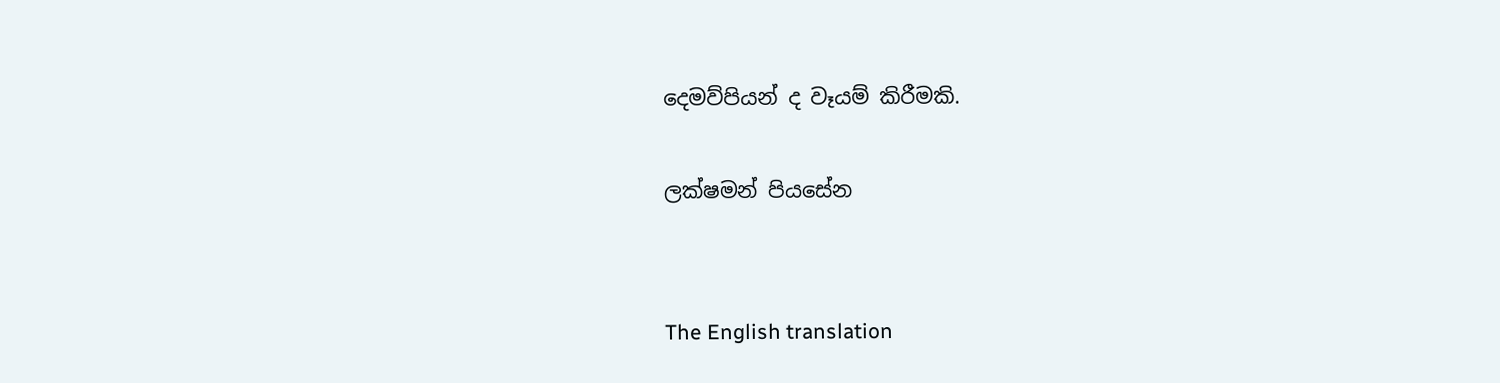දෙමව්පියන් ද වෑයම් කිරීමකි.

ලක්ෂමන් පියසේන


The English translation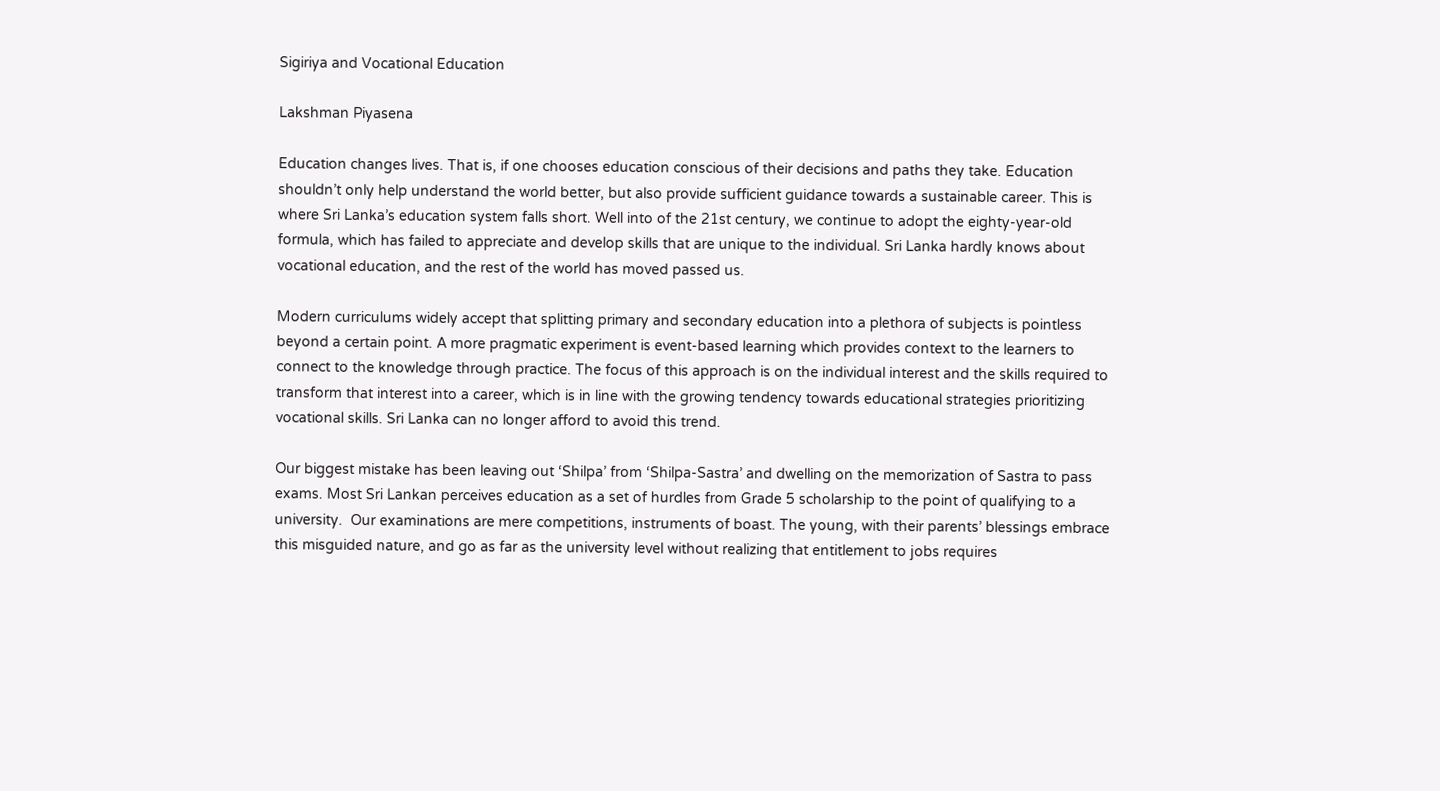Sigiriya and Vocational Education

Lakshman Piyasena

Education changes lives. That is, if one chooses education conscious of their decisions and paths they take. Education shouldn’t only help understand the world better, but also provide sufficient guidance towards a sustainable career. This is where Sri Lanka’s education system falls short. Well into of the 21st century, we continue to adopt the eighty-year-old formula, which has failed to appreciate and develop skills that are unique to the individual. Sri Lanka hardly knows about vocational education, and the rest of the world has moved passed us.

Modern curriculums widely accept that splitting primary and secondary education into a plethora of subjects is pointless beyond a certain point. A more pragmatic experiment is event-based learning which provides context to the learners to connect to the knowledge through practice. The focus of this approach is on the individual interest and the skills required to transform that interest into a career, which is in line with the growing tendency towards educational strategies prioritizing vocational skills. Sri Lanka can no longer afford to avoid this trend.

Our biggest mistake has been leaving out ‘Shilpa’ from ‘Shilpa-Sastra’ and dwelling on the memorization of Sastra to pass exams. Most Sri Lankan perceives education as a set of hurdles from Grade 5 scholarship to the point of qualifying to a university.  Our examinations are mere competitions, instruments of boast. The young, with their parents’ blessings embrace this misguided nature, and go as far as the university level without realizing that entitlement to jobs requires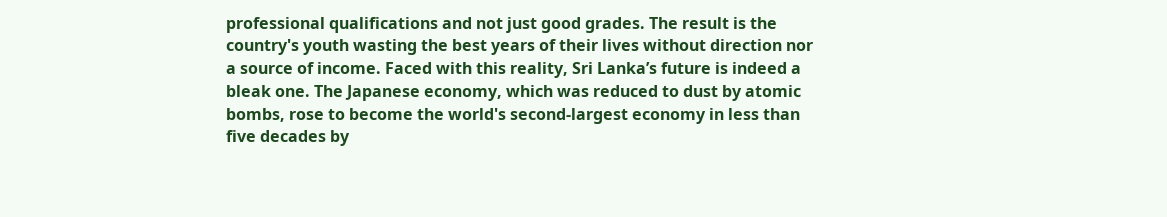professional qualifications and not just good grades. The result is the country's youth wasting the best years of their lives without direction nor a source of income. Faced with this reality, Sri Lanka’s future is indeed a bleak one. The Japanese economy, which was reduced to dust by atomic bombs, rose to become the world's second-largest economy in less than five decades by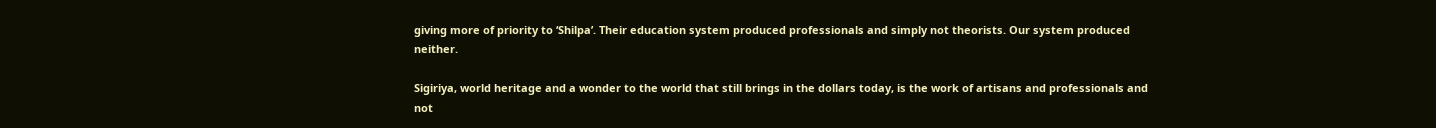giving more of priority to ‘Shilpa’. Their education system produced professionals and simply not theorists. Our system produced neither.

Sigiriya, world heritage and a wonder to the world that still brings in the dollars today, is the work of artisans and professionals and not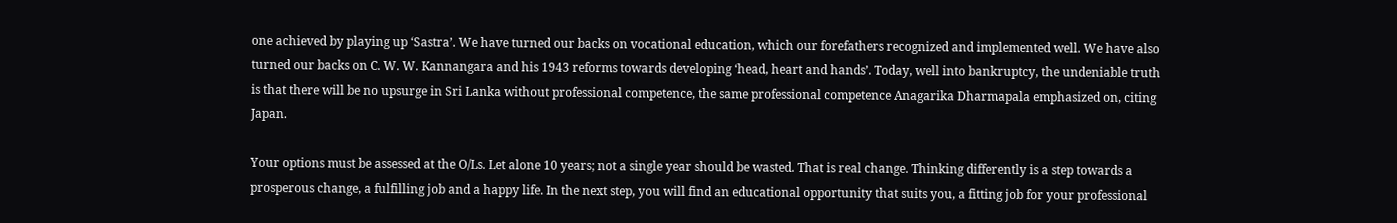one achieved by playing up ‘Sastra’. We have turned our backs on vocational education, which our forefathers recognized and implemented well. We have also turned our backs on C. W. W. Kannangara and his 1943 reforms towards developing ‘head, heart and hands’. Today, well into bankruptcy, the undeniable truth is that there will be no upsurge in Sri Lanka without professional competence, the same professional competence Anagarika Dharmapala emphasized on, citing Japan.

Your options must be assessed at the O/Ls. Let alone 10 years; not a single year should be wasted. That is real change. Thinking differently is a step towards a prosperous change, a fulfilling job and a happy life. In the next step, you will find an educational opportunity that suits you, a fitting job for your professional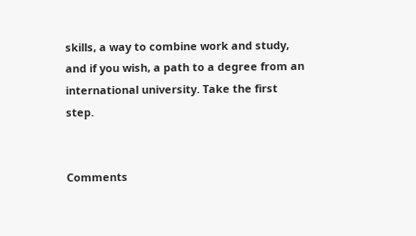skills, a way to combine work and study, and if you wish, a path to a degree from an international university. Take the first step.


Comments